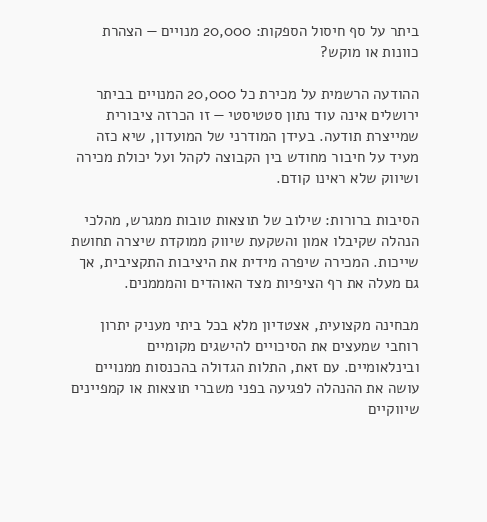ביתר על סף חיסול הספקות: 20,000 מנויים — הצהרת כוונות או מוקש?

ההודעה הרשמית על מכירת כל 20,000 המנויים בביתר ירושלים אינה עוד נתון סטטיסטי — זו הכרזה ציבורית שמייצרת תודעה. בעידן המודרני של המועדון, שיא כזה מעיד על חיבור מחודש בין הקבוצה לקהל ועל יכולת מכירה ושיווק שלא ראינו קודם.

הסיבות ברורות: שילוב של תוצאות טובות ממגרש, מהלכי הנהלה שקיבלו אמון והשקעת שיווק ממוקדת שיצרה תחושת שייכות. המכירה שיפרה מידית את היציבות התקציבית, אך גם מעלה את רף הציפיות מצד האוהדים והמממנים.

מבחינה מקצועית, אצטדיון מלא בכל ביתי מעניק יתרון רוחבי שמעצים את הסיכויים להישגים מקומיים ובינלאומיים. עם זאת, התלות הגדולה בהכנסות ממנויים עושה את ההנהלה לפגיעה בפני משברי תוצאות או קמפיינים שיווקיים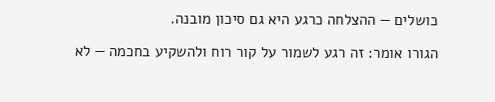כושלים — ההצלחה כרגע היא גם סיכון מובנה.

הגורו אומר: זה רגע לשמור על קור רוח ולהשקיע בחכמה — לא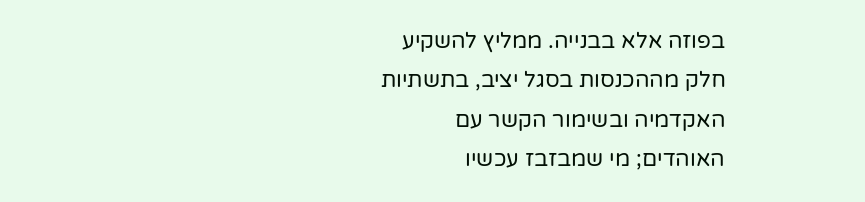בפוזה אלא בבנייה. ממליץ להשקיע חלק מההכנסות בסגל יציב, בתשתיות האקדמיה ובשימור הקשר עם האוהדים; מי שמבזבז עכשיו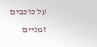על כוכבים זמניים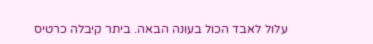עלול לאבד הכול בעונה הבאה. ביתר קיבלה כרטיס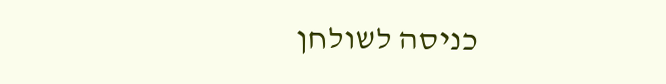כניסה לשולחן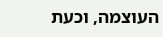העוצמה, וכעת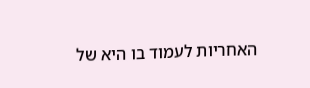האחריות לעמוד בו היא של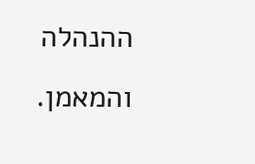ההנהלה והמאמן.